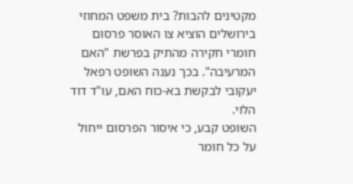מקטינים להבות? בית משפט המחוזי בירושלים הוציא צו האוסר פרסום חומרי חקירה מהתיק בפרשת "האם המרעיבה". בכך נענה השופט רפאל יעקובי לבקשת בא-כוח האם, עו"ד דוד הלוי.
השופט קבע, כי איסור הפרסום ייחול על כל חומר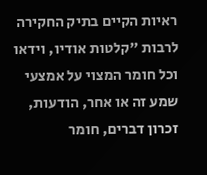ראיות הקיים בתיק החקירה לרבות "קלטות אודיו, וידאו וכל חומר המצוי על אמצעי שמע זה או אחר, הודעות, זכרון דברים, חומר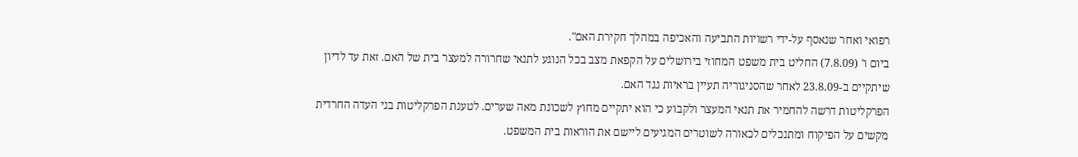רפואי ואחר שנאסף על-ידי רשויות התביעה והאכיפה במהלך חקירת האם".
ביום ו' (7.8.09) החליט בית משפט המחוזי בירושלים על הקפאת מצב בכל הנוגע לתנאי שחרורה למעצר בית של האם. זאת עד לדיון שיתקיים ב-23.8.09 לאחר שהסניגוריה תעיין בראיות נגד האם.
הפרקליטות דרשה להחמיר את תנאי המעצר ולקבוע כי הוא יתקיים מחוץ לשכונת מאה שערים. לטענת הפרקליטות בני העדה החרדית מקשים על הפיקוח ומתנכלים לכאורה לשוטרים המגיעים ליישם את הוראות בית המשפט.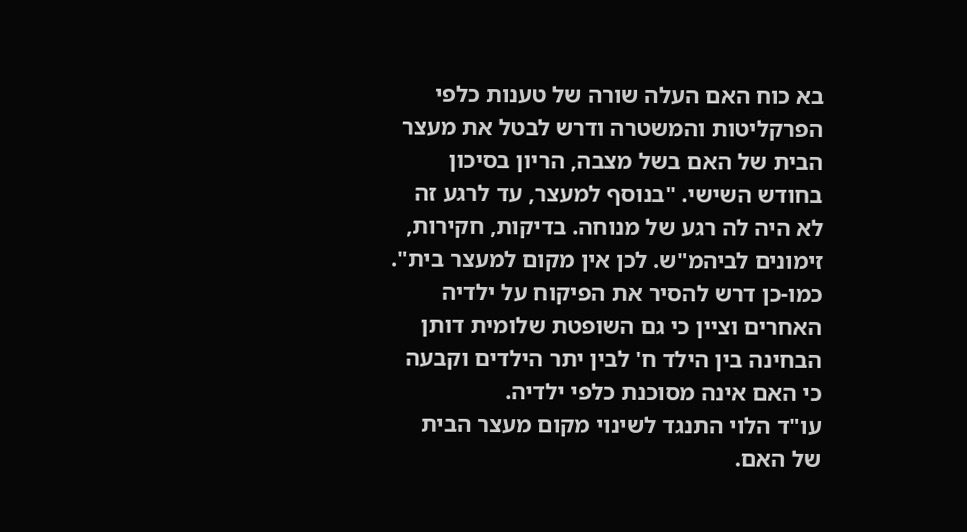בא כוח האם העלה שורה של טענות כלפי הפרקליטות והמשטרה ודרש לבטל את מעצר הבית של האם בשל מצבה, הריון בסיכון בחודש השישי. "בנוסף למעצר, עד לרגע זה לא היה לה רגע של מנוחה. בדיקות, חקירות, זימונים לביהמ"ש. לכן אין מקום למעצר בית". כמו-כן דרש להסיר את הפיקוח על ילדיה האחרים וציין כי גם השופטת שלומית דותן הבחינה בין הילד ח' לבין יתר הילדים וקבעה כי האם אינה מסוכנת כלפי ילדיה.
עו"ד הלוי התנגד לשינוי מקום מעצר הבית של האם.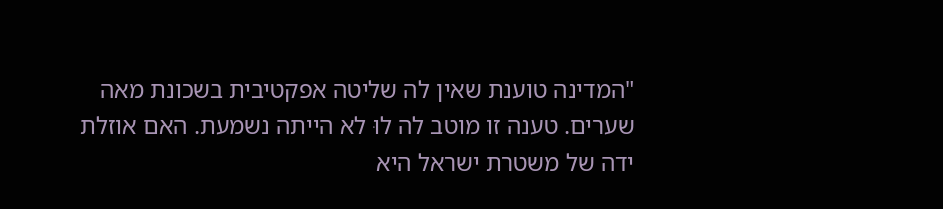"המדינה טוענת שאין לה שליטה אפקטיבית בשכונת מאה שערים. טענה זו מוטב לה לוּ לא הייתה נשמעת. האם אוזלת ידה של משטרת ישראל היא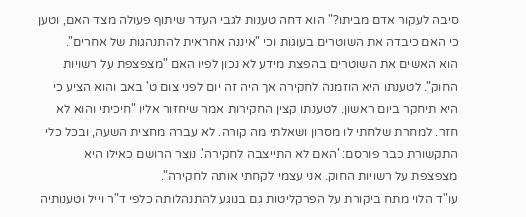סיבה לעקור אדם מביתו?" הוא דחה טענות לגבי העדר שיתוף פעולה מצד האם, וטען כי האם כיבדה את השוטרים בעוגות וכי "איננה אחראית להתנהגות של אחרים".
הוא האשים את השוטרים בהפצת מידע לא נכון לפיו האם "מצפצפת על רשויות החוק". לטענתו היא הוזמנה לחקירה אך היה זה יום לפני צום ט' באב והוא הציע כי היא תיחקר ביום ראשון. לטענתו קצין החקירות אמר שיחזור אליו "חיכיתי והוא לא חזר. למחרת שלחתי לו מסרון ושאלתי מה קורה. לא עברה מחצית השעה, ובכל כלי התקשורת כבר פורסם: 'האם לא התייצבה לחקירה'. נוצר הרושם כאילו היא מצפצפת על רשויות החוק. אני עצמי לקחתי אותה לחקירה".
עו"ד הלוי מתח ביקורת על הפרקליטות גם בנוגע להתנהלותה כלפי ד"ר וייל וטענותיה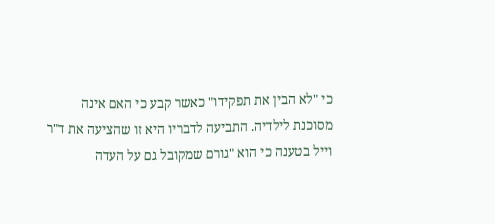כי "לא הבין את תפקידו" כאשר קבע כי האם אינה מסוכנת לילדיה. התביעה לדבריו היא זו שהציעה את ד"ר וייל בטענה כי הוא "גורם שמקובל גם על העדה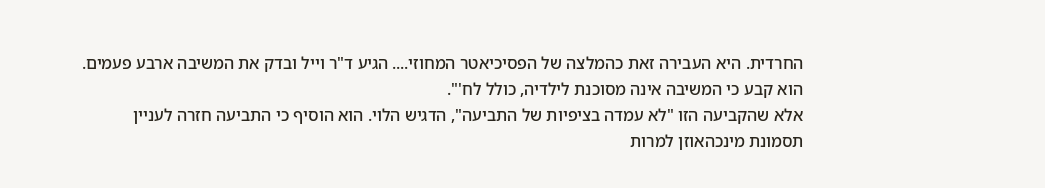החרדית. היא העבירה זאת כהמלצה של הפסיכיאטר המחוזי.... הגיע ד"ר וייל ובדק את המשיבה ארבע פעמים. הוא קבע כי המשיבה אינה מסוכנת לילדיה, כולל לח'".
אלא שהקביעה הזו "לא עמדה בציפיות של התביעה", הדגיש הלוי. הוא הוסיף כי התביעה חזרה לעניין תסמונת מינכהאוזן למרות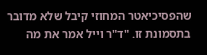שהפסיכיאטר המחוזי קיבל שלא מדובר בתסמונת זו. "ד"ר וייל אמר את מה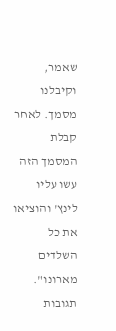שאמר, וקיבלנו מסמך. לאחר קבלת המסמך הזה עשו עליו לינץ' והוציאו את כל השלדים מארונו".
תגובות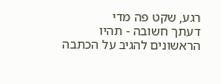רגע, שקט פה מדי
דעתך חשובה - תהיו הראשונים להגיב על הכתבה